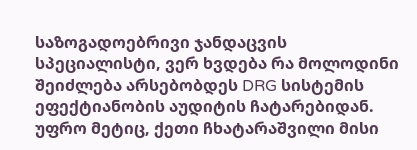საზოგადოებრივი ჯანდაცვის სპეციალისტი, ვერ ხვდება რა მოლოდინი შეიძლება არსებობდეს DRG სისტემის ეფექტიანობის აუდიტის ჩატარებიდან. უფრო მეტიც, ქეთი ჩხატარაშვილი მისი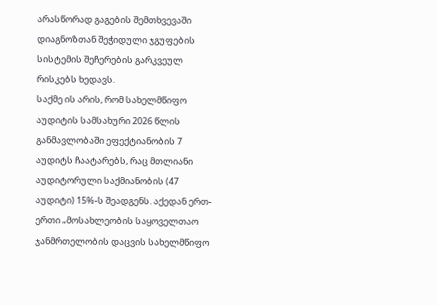არასწორად გაგების შემთხვევაში დიაგნოზთან შეჭიდული ჯგუფების სისტემის შეჩერების გარკვეულ რისკებს ხედავს.
საქმე ის არის, რომ სახელმწიფო აუდიტის სამსახური 2026 წლის განმავლობაში ეფექტიანობის 7 აუდიტს ჩაატარებს, რაც მთლიანი აუდიტორული საქმიანობის (47 აუდიტი) 15%-ს შეადგენს. აქედან ერთ-ერთი „მოსახლეობის საყოველთაო ჯანმრთელობის დაცვის სახელმწიფო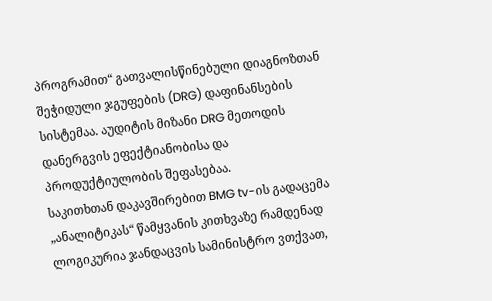პროგრამით“ გათვალისწინებული დიაგნოზთან შეჭიდული ჯგუფების (DRG) დაფინანსების სისტემაა. აუდიტის მიზანი DRG მეთოდის დანერგვის ეფექტიანობისა და პროდუქტიულობის შეფასებაა.
საკითხთან დაკავშირებით BMG tv-ის გადაცემა „ანალიტიკას“ წამყვანის კითხვაზე რამდენად ლოგიკურია ჯანდაცვის სამინისტრო ვთქვათ,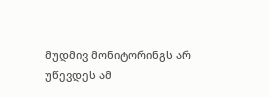მუდმივ მონიტორინგს არ უწევდეს ამ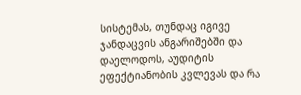სისტემას, თუნდაც იგივე ჯანდაცვის ანგარიშებში და დაელოდოს, აუდიტის ეფექტიანობის კვლევას და რა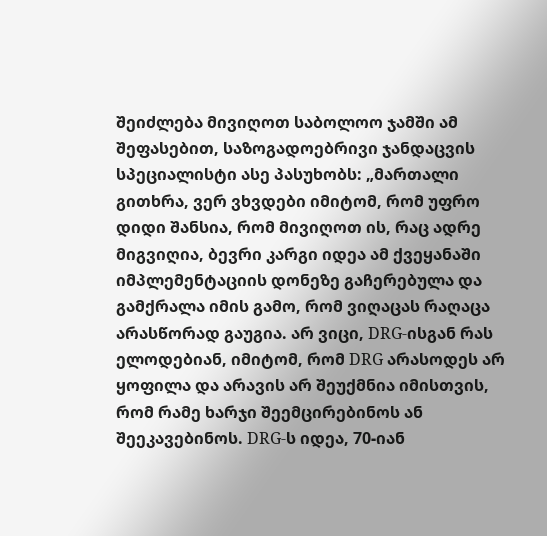შეიძლება მივიღოთ საბოლოო ჯამში ამ შეფასებით, საზოგადოებრივი ჯანდაცვის სპეციალისტი ასე პასუხობს: „მართალი გითხრა, ვერ ვხვდები იმიტომ, რომ უფრო დიდი შანსია, რომ მივიღოთ ის, რაც ადრე მიგვიღია, ბევრი კარგი იდეა ამ ქვეყანაში იმპლემენტაციის დონეზე გაჩერებულა და გამქრალა იმის გამო, რომ ვიღაცას რაღაცა არასწორად გაუგია. არ ვიცი, DRG-ისგან რას ელოდებიან, იმიტომ, რომ DRG არასოდეს არ ყოფილა და არავის არ შეუქმნია იმისთვის, რომ რამე ხარჯი შეემცირებინოს ან შეეკავებინოს. DRG-ს იდეა, 70-იან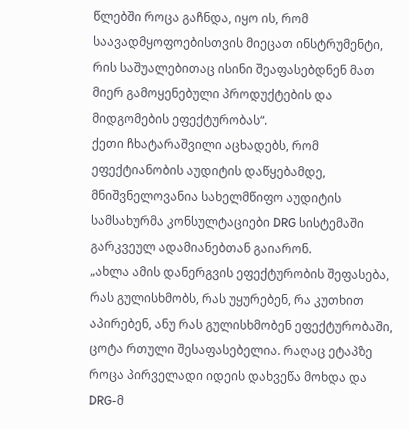წლებში როცა გაჩნდა, იყო ის, რომ საავადმყოფოებისთვის მიეცათ ინსტრუმენტი, რის საშუალებითაც ისინი შეაფასებდნენ მათ მიერ გამოყენებული პროდუქტების და მიდგომების ეფექტურობას“.
ქეთი ჩხატარაშვილი აცხადებს, რომ ეფექტიანობის აუდიტის დაწყებამდე, მნიშვნელოვანია სახელმწიფო აუდიტის სამსახურმა კონსულტაციები DRG სისტემაში გარკვეულ ადამიანებთან გაიარონ.
„ახლა ამის დანერგვის ეფექტურობის შეფასება, რას გულისხმობს, რას უყურებენ, რა კუთხით აპირებენ, ანუ რას გულისხმობენ ეფექტურობაში, ცოტა რთული შესაფასებელია. რაღაც ეტაპზე როცა პირველადი იდეის დახვეწა მოხდა და DRG-მ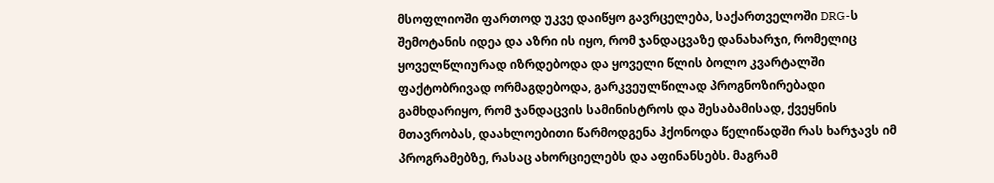მსოფლიოში ფართოდ უკვე დაიწყო გავრცელება, საქართველოში DRG-ს შემოტანის იდეა და აზრი ის იყო, რომ ჯანდაცვაზე დანახარჯი, რომელიც ყოველწლიურად იზრდებოდა და ყოველი წლის ბოლო კვარტალში ფაქტობრივად ორმაგდებოდა, გარკვეულწილად პროგნოზირებადი გამხდარიყო, რომ ჯანდაცვის სამინისტროს და შესაბამისად, ქვეყნის მთავრობას, დაახლოებითი წარმოდგენა ჰქონოდა წელიწადში რას ხარჯავს იმ პროგრამებზე, რასაც ახორციელებს და აფინანსებს. მაგრამ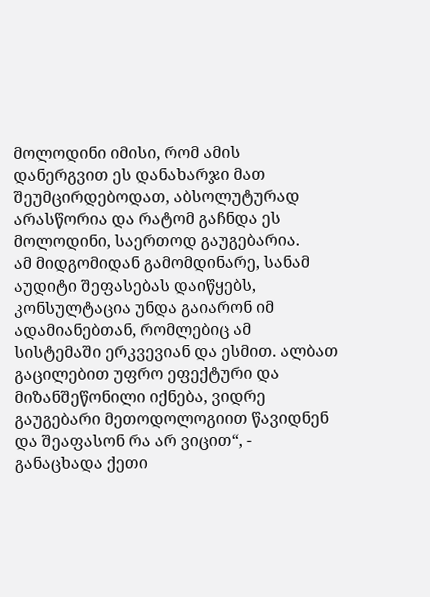მოლოდინი იმისი, რომ ამის დანერგვით ეს დანახარჯი მათ შეუმცირდებოდათ, აბსოლუტურად არასწორია და რატომ გაჩნდა ეს მოლოდინი, საერთოდ გაუგებარია.
ამ მიდგომიდან გამომდინარე, სანამ აუდიტი შეფასებას დაიწყებს, კონსულტაცია უნდა გაიარონ იმ ადამიანებთან, რომლებიც ამ სისტემაში ერკვევიან და ესმით. ალბათ გაცილებით უფრო ეფექტური და მიზანშეწონილი იქნება, ვიდრე გაუგებარი მეთოდოლოგიით წავიდნენ და შეაფასონ რა არ ვიცით“, - განაცხადა ქეთი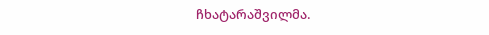ჩხატარაშვილმა.